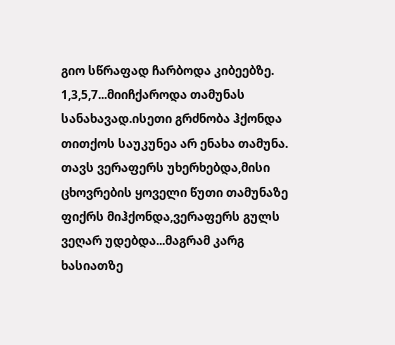გიო სწრაფად ჩარბოდა კიბეებზე. 1,3,5,7...მიიჩქაროდა თამუნას სანახავად.ისეთი გრძნობა ჰქონდა თითქოს საუკუნეა არ ენახა თამუნა. თავს ვერაფერს უხერხებდა,მისი ცხოვრების ყოველი წუთი თამუნაზე ფიქრს მიჰქონდა,ვერაფერს გულს ვეღარ უდებდა...მაგრამ კარგ ხასიათზე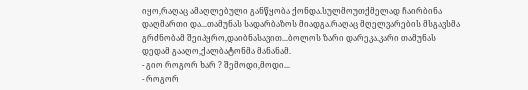იყო,რაღაც ამაღლებული განწყობა ქონდა.სულმოუთქმელად ჩაირბინა დაღმართი და...თამუნას სადარბაზოს მიადგა.რაღაც მღელვარების მსგავსმა გრძნობამ შეიპყრო,დაიბნასავით...ბოლოს ზარი დარეკა.კარი თამუნას დედამ გააღო,ქალბატონმა მანანამ.
- გიო როგორ ხარ ? შემოდი,მოდი...
- როგორ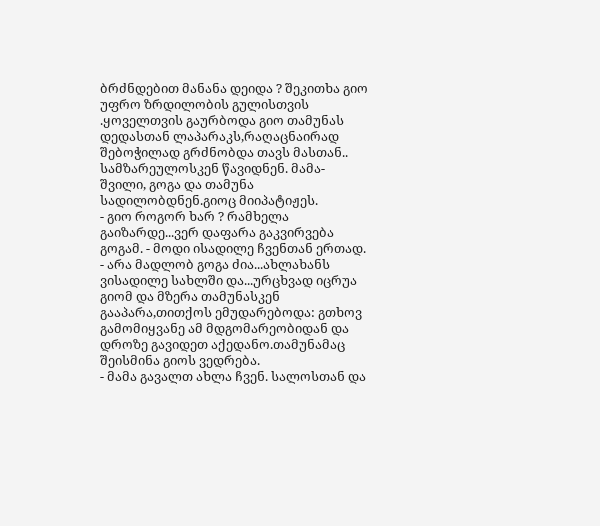ბრძნდებით მანანა დეიდა ? შეკითხა გიო უფრო ზრდილობის გულისთვის .ყოველთვის გაურბოდა გიო თამუნას დედასთან ლაპარაკს,რაღაცნაირად შებოჭილად გრძნობდა თავს მასთან..
სამზარეულოსკენ წავიდნენ. მამა-შვილი, გოგა და თამუნა სადილობდნენ.გიოც მიიპატიჟეს.
- გიო როგორ ხარ ? რამხელა გაიზარდე...ვერ დაფარა გაკვირვება გოგამ. - მოდი ისადილე ჩვენთან ერთად.
- არა მადლობ გოგა ძია...ახლახანს ვისადილე სახლში და...ურცხვად იცრუა გიომ და მზერა თამუნასკენ გააპარა,თითქოს ემუდარებოდა: გთხოვ გამომიყვანე ამ მდგომარეობიდან და დროზე გავიდეთ აქედანო.თამუნამაც შეისმინა გიოს ვედრება.
- მამა გავალთ ახლა ჩვენ. სალოსთან და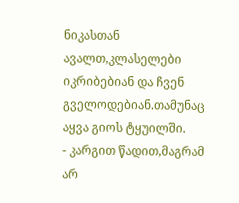ნიკასთან ავალთ,კლასელები იკრიბებიან და ჩვენ გველოდებიან.თამუნაც აყვა გიოს ტყუილში.
- კარგით წადით,მაგრამ არ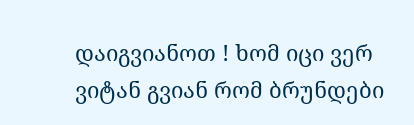დაიგვიანოთ ! ხომ იცი ვერ ვიტან გვიან რომ ბრუნდები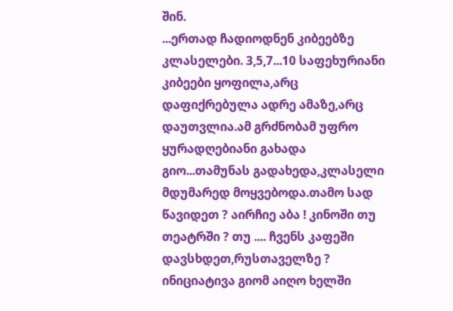შინ.
...ერთად ჩადიოდნენ კიბეებზე კლასელები. 3,5,7...10 საფეხურიანი კიბეები ყოფილა,არც დაფიქრებულა ადრე ამაზე,არც დაუთვლია.ამ გრძნობამ უფრო ყურადღებიანი გახადა გიო...თამუნას გადახედა,კლასელი მდუმარედ მოყვებოდა.თამო სად წავიდეთ ? აირჩიე აბა ! კინოში თუ თეატრში ? თუ .... ჩვენს კაფეში დავსხდეთ,რუსთაველზე ? ინიციატივა გიომ აიღო ხელში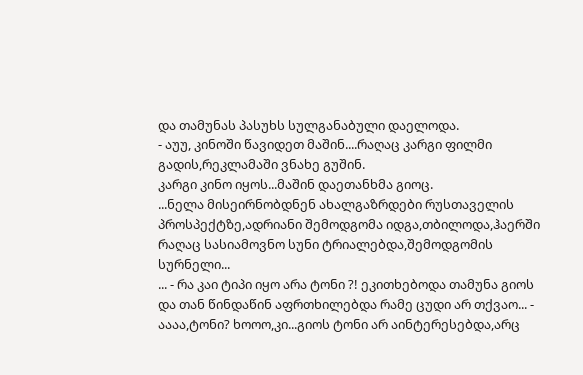და თამუნას პასუხს სულგანაბული დაელოდა.
- აუუ, კინოში წავიდეთ მაშინ....რაღაც კარგი ფილმი გადის,რეკლამაში ვნახე გუშინ.
კარგი კინო იყოს...მაშინ დაეთანხმა გიოც.
...ნელა მისეირნობდნენ ახალგაზრდები რუსთაველის პროსპექტზე,ადრიანი შემოდგომა იდგა,თბილოდა,ჰაერში რაღაც სასიამოვნო სუნი ტრიალებდა,შემოდგომის სურნელი...
... - რა კაი ტიპი იყო არა ტონი ?! ეკითხებოდა თამუნა გიოს და თან წინდაწინ აფრთხილებდა რამე ცუდი არ თქვაო... - აააა,ტონი? ხოოო,კი...გიოს ტონი არ აინტერესებდა,არც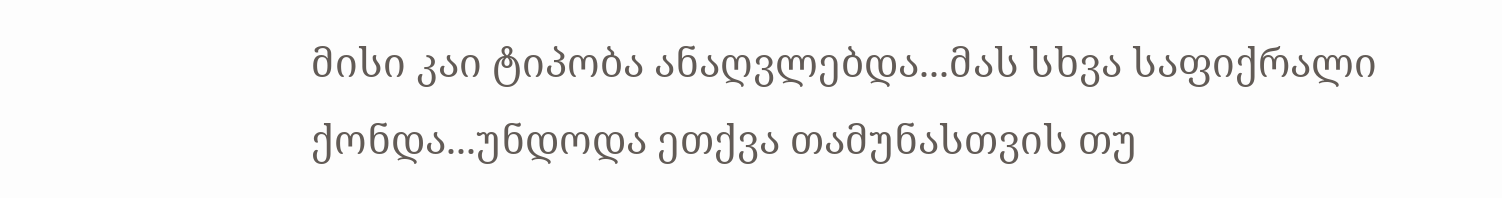მისი კაი ტიპობა ანაღვლებდა...მას სხვა საფიქრალი ქონდა...უნდოდა ეთქვა თამუნასთვის თუ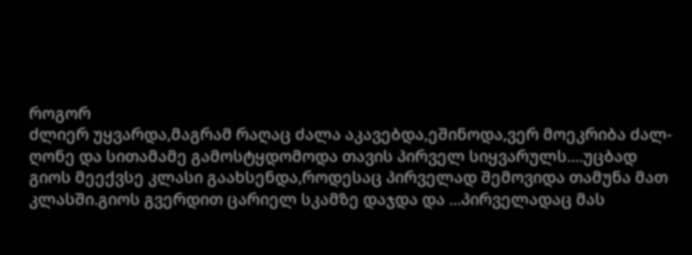როგორ
ძლიერ უყვარდა,მაგრამ რაღაც ძალა აკავებდა,ეშინოდა,ვერ მოეკრიბა ძალ-ღონე და სითამამე გამოსტყდომოდა თავის პირველ სიყვარულს....უცბად გიოს მეექვსე კლასი გაახსენდა,როდესაც პირველად შემოვიდა თამუნა მათ კლასში.გიოს გვერდით ცარიელ სკამზე დაჯდა და ...პირველადაც მას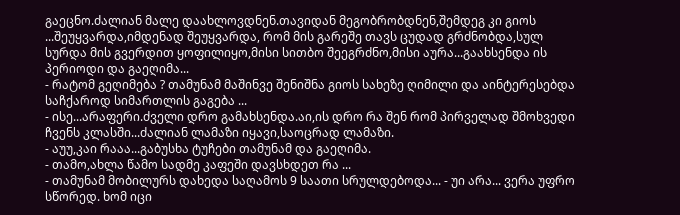გაეცნო.ძალიან მალე დაახლოვდნენ.თავიდან მეგობრობდნენ,შემდეგ კი გიოს ...შეუყვარდა,იმდენად შეუყვარდა, რომ მის გარეშე თავს ცუდად გრძნობდა,სულ სურდა მის გვერდით ყოფილიყო,მისი სითბო შეეგრძნო,მისი აურა...გაახსენდა ის პერიოდი და გაეღიმა...
- რატომ გეღიმება ? თამუნამ მაშინვე შენიშნა გიოს სახეზე ღიმილი და აინტერესებდა საჩქაროდ სიმართლის გაგება ...
- ისე...არაფერი.ძველი დრო გამახსენდა.აი,ის დრო რა შენ რომ პირველად შმოხვედი ჩვენს კლასში...ძალიან ლამაზი იყავი,საოცრად ლამაზი.
- აუუ,კაი რააა...გაბუსხა ტუჩები თამუნამ და გაეღიმა.
- თამო,ახლა წამო სადმე კაფეში დავსხდეთ რა ...
- თამუნამ მობილურს დახედა საღამოს 9 საათი სრულდებოდა... - უი არა... ვერა უფრო სწორედ. ხომ იცი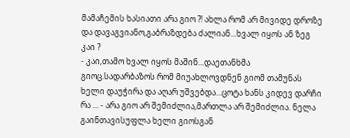მამაჩემის ხასიათი არა გიო ?! ახლა რომ არ მივიდე დროზე და დავაგვიანო,გაბრაზდება ძალიან...ხვალ იყოს ან ზეგ კაი ?
- კაი,თამო ხვალ იყოს მაშინ...დაეთანხმა გიოც.სადარბაზოს რომ მიუახლოვდნენ გიომ თამუნას ხელი დაუჭირა და აღარ უშვებდა...ცოტა ხანს კიდევ დარჩი რა ... - არა გიო არ შემიძლია,მართლა არ შემიძლია. ნელა გაინთავისუფლა ხელი გიოსგან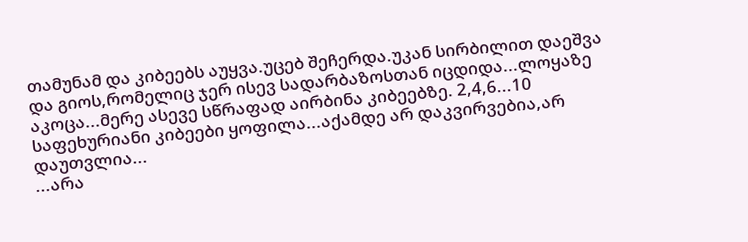თამუნამ და კიბეებს აუყვა.უცებ შეჩერდა.უკან სირბილით დაეშვა და გიოს,რომელიც ჯერ ისევ სადარბაზოსთან იცდიდა...ლოყაზე აკოცა...მერე ასევე სწრაფად აირბინა კიბეებზე. 2,4,6...10 საფეხურიანი კიბეები ყოფილა...აქამდე არ დაკვირვებია,არ დაუთვლია...
...არა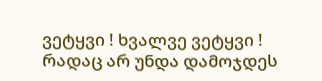ვეტყვი ! ხვალვე ვეტყვი ! რადაც არ უნდა დამოჯდეს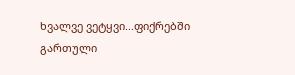ხვალვე ვეტყვი...ფიქრებში გართული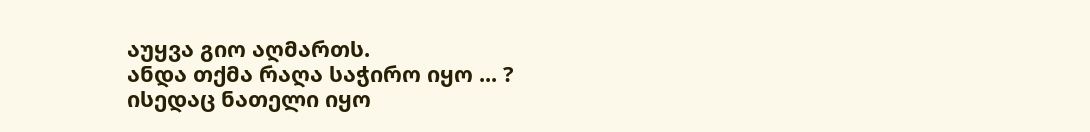აუყვა გიო აღმართს.
ანდა თქმა რაღა საჭირო იყო ... ? ისედაც ნათელი იყო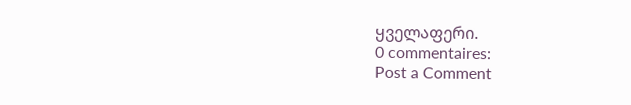ყველაფერი.
0 commentaires:
Post a Comment